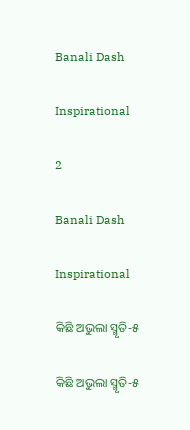Banali Dash

Inspirational

2

Banali Dash

Inspirational

କିଛି ଅଭୁଲା ସ୍ମୃତି-୫

କିଛି ଅଭୁଲା ସ୍ମୃତି-୫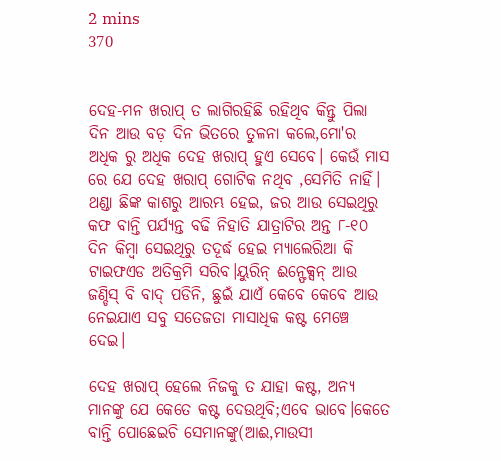2 mins
370


ଦେହ-ମନ ଖରାପ୍ ତ ଲାଗିରହିଛି ରହିଥିବ କିନ୍ତୁ ପିଲା ଦିନ ଆଉ ବଡ଼ ଦିନ ଭିତରେ ତୁଳନା କଲେ,ମୋ'ର ଅଧିକ ରୁ ଅଧିକ ଦେହ ଖରାପ୍ ହୁଏ ସେବେ। କେଉଁ ମାସ ରେ ଯେ ଦେହ ଖରାପ୍ ଗୋଟିକ ନଥିବ ,ସେମିତି ନାହିଁ। ଥଣ୍ଡା ଛିଙ୍କ କାଶରୁ ଆରମ୍ଭ ହେଇ, ଜର ଆଉ ସେଇଥିରୁ କଫ ବାନ୍ତି ପର୍ଯ୍ୟନ୍ତ ବଢି ନିହାତି ଯାତ୍ରାଟିର ଅନ୍ତ ୮-୧୦ ଦିନ କିମ୍ବା ସେଇଥିରୁ ତଦୂର୍ଦ୍ଧ ହେଇ ମ୍ୟାଲେରିଆ କି ଟାଇଫଏଡ ଅତିକ୍ରମି ସରିବ।ୟୁରିନ୍ ଈନ୍ଫେକ୍ସନ୍ ଆଉ ଜଣ୍ଡିସ୍ ବି ବାଦ୍ ପଡିନି, ଛୁଇଁ ଯାଏଁ କେବେ କେବେ ଆଉ ନେଇଯାଏ ସବୁ ସତେଜତା ମାସାଧିକ କଷ୍ଟ ମେଞ୍ଚେ ଦେଇ।

ଦେହ ଖରାପ୍ ହେଲେ ନିଜକୁ ତ ଯାହା କଷ୍ଟ, ଅନ୍ୟ ମାନଙ୍କୁ ଯେ କେତେ କଷ୍ଟ ଦେଉଥିବି;ଏବେ ଭାବେ।କେତେ ବାନ୍ତି ପୋଛେଇଚି ସେମାନଙ୍କୁ(ଆଈ,ମାଉସୀ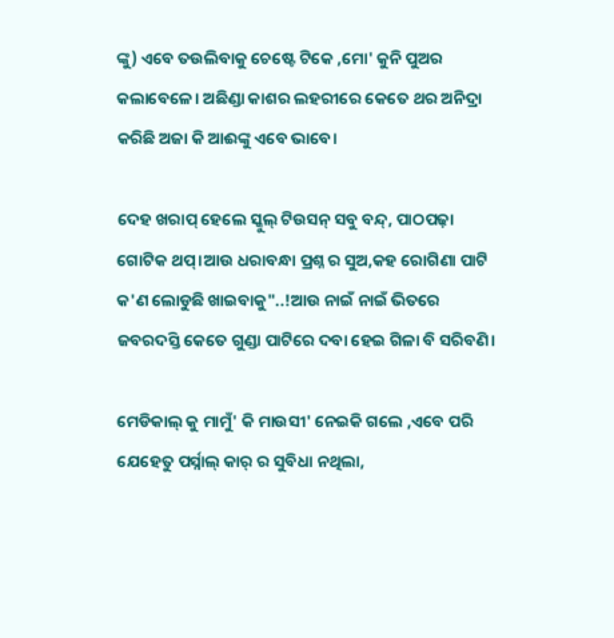ଙ୍କୁ) ଏବେ ତଉଲିବାକୁ ଚେଷ୍ଟେ ଟିକେ ,ମୋ' କୁନି ପୁଅର କଲାବେଳେ। ଅଛିଣ୍ଡା କାଶର ଲହରୀରେ କେତେ ଥର ଅନିଦ୍ରା କରିଛି ଅଜା କି ଆଈଙ୍କୁ ଏବେ ଭାବେ।

ଦେହ ଖରାପ୍ ହେଲେ ସ୍କୁଲ୍ ଟିଉସନ୍ ସବୁ ବନ୍ଦ୍, ପାଠପଢ଼ା ଗୋଟିକ ଥପ୍।ଆଉ ଧରାବନ୍ଧା ପ୍ରଶ୍ନ ର ସୁଅ,କହ ରୋଗିଣା ପାଟି କ'ଣ ଲୋଡୁଛି ଖାଇବାକୁ"..!ଆଉ ନାଇଁ ନାଇଁ ଭିତରେ ଜବରଦସ୍ତି କେତେ ଗୁଣ୍ଡା ପାଟିରେ ଦବା ହେଇ ଗିଳା ବି ସରିବଣି।

ମେଡିକାଲ୍ କୁ ମାମୁଁ' କି ମାଉସୀ' ନେଇକି ଗଲେ ,ଏବେ ପରି ଯେହେତୁ ପର୍ସ୍ନାଲ୍ କାର୍ ର ସୁବିଧା ନଥିଲା,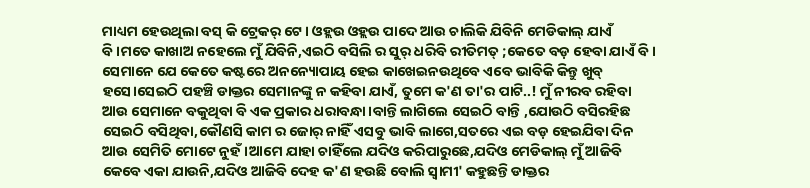ମାଧ୍ୟମ ହେଉଥିଲା ବସ୍ କି ଟ୍ରେକର୍ ଟେ। ଓହ୍ଲଉ ଓହ୍ଲଉ ପାଦେ ଆଉ ଚାଲିକି ଯିବିନି ମେଡିକାଲ୍ ଯାଏଁ ବି।ମତେ କାଖାଅ ନହେଲେ ମୁଁ ଯିବିନି,ଏଇଠି ବସିଲି ର ସୁର୍ ଧରିବି ରୀତିମତ୍ ;କେତେ ବଡ଼ ହେବା ଯାଏଁ ବି। ସେମାନେ ଯେ କେତେ କଷ୍ଟରେ ଅନନ୍ୟୋପାୟ ହେଇ କାଖେଇନଉଥିବେ ଏବେ ଭାବିକି କିନ୍ତୁ ଖୁବ୍ ହସେ।ସେଇଠି ପହଞ୍ଚି ଡାକ୍ତର ସେମାନଙ୍କୁ ନ କହିବା ଯାଏଁ, ତୁମେ କ'ଣ ତା'ର ପାଟି..! ମୁଁ ନୀରବ ରହିବା ଆଉ ସେମାନେ ବକୁଥିବା ବି ଏକ ପ୍ରକାର ଧରାବନ୍ଧା।ବାନ୍ତି ଲାଗିଲେ ସେଇଠି ବାନ୍ତି ,ଯୋଉଠି ବସିରହିଛ ସେଇଠି ବସିଥିବା,କୌଣସି କାମ ର ଜୋର୍ ନାହିଁ ଏସବୁ ଭାବି ଲାଗେ,ସତରେ ଏଇ ବଡ଼ ହେଇଯିବା ଦିନ ଆଉ ସେମିତି ମୋଟେ ନୁହଁ।ଆମେ ଯାହା ଚାହିଁଲେ ଯଦିଓ କରିପାରୁଛେ,ଯଦିଓ ମେଡିକାଲ୍ ମୁଁ ଆଜିବି କେବେ ଏକା ଯାଉନି,ଯଦିଓ ଆଜିବି ଦେହ କ'ଣ ହଉଛି ବୋଲି ସ୍ୱାମୀ' କହୁଛନ୍ତି ଡାକ୍ତର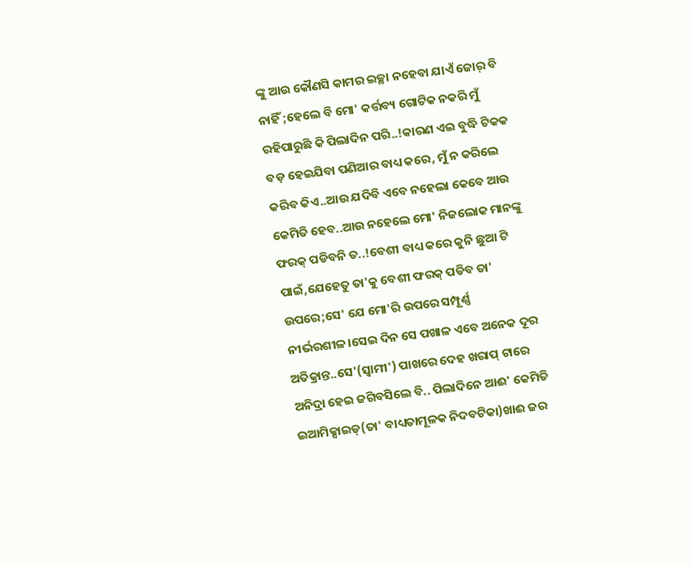ଙ୍କୁ ଆଉ କୌଣସି କାମର ଇଚ୍ଛା ନହେବା ଯାଏଁ ଜୋର୍ ବି ନାହିଁ ;ହେଲେ ବି ମୋ' କର୍ତ୍ତବ୍ୟ ଗୋଟିକ ନକରି ମୁଁ ରହିପାରୁଛି କି ପିଲାଦିନ ପରି..!କାରଣ ଏଇ ବୁଦ୍ଧି ଟିକକ ବଡ଼ ହେଇଯିବା ପଣିଆର ବାଧ୍ୟ କରେ, ମୁଁ ନ କରିଲେ କରିବ କିଏ..ଆଉ ଯଦିବି ଏବେ ନହେଲା କେବେ ଆଉ କେମିତି ହେବ..ଆଉ ନହେଲେ ମୋ' ନିଜଲୋକ ମାନଙ୍କୁ ଫରକ୍ ପଡିବନି ତ..!ବେଶୀ ବାଧ୍ୟ କରେ କୁନି ଛୁଆ ଟି ପାଇଁ,ଯେହେତୁ ତା'କୁ ବେଶୀ ଫରକ୍ ପଡିବ ତା' ଉପରେ;ସେ' ଯେ ମୋ'ରି ଉପରେ ସମ୍ପୂର୍ଣ୍ଣ ନୀର୍ଭରଶୀଳ।ସେଇ ଦିନ ସେ ପଖାଳ ଏବେ ଅନେକ ଦୂର ଅତିକ୍ରାନ୍ତ..ସେ'(ସ୍ୱାମୀ') ପାଖରେ ଦେହ ଖରାପ୍ ଟାରେ ଅନିଦ୍ରା ହେଇ ଜଗିବସିଲେ ବି.. ପିଲାଦିନେ ଆଈ' କେମିତି ଇଆମିକ୍ସାଇଡ୍(ତା' ବାଧ୍ୟତାମୂଳକ ନିଦବଟିକା)ଖାଈ ଜର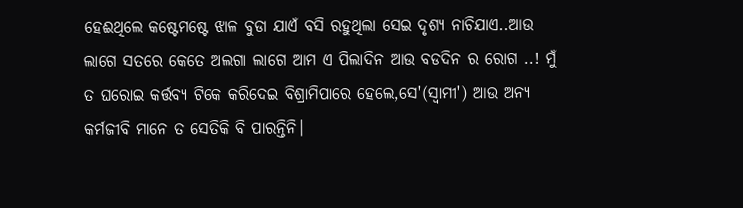ହେଈଥିଲେ କଷ୍ଟେମଷ୍ଟେ ଝାଳ ବୁଡା ଯାଏଁ ବସି ରହୁଥିଲା ସେଇ ଦୃଶ୍ୟ ନାଚିଯାଏ..ଆଉ ଲାଗେ ସତରେ କେତେ ଅଲଗା ଲାଗେ ଆମ ଏ ପିଲାଦିନ ଆଉ ବଡଦିନ ର ରୋଗ ..! ମୁଁ ତ ଘରୋଇ କର୍ତ୍ତବ୍ୟ ଟିକେ କରିଦେଇ ବିଶ୍ରାମିପାରେ ହେଲେ,ସେ'(ସ୍ୱାମୀ') ଆଉ ଅନ୍ୟ କର୍ମଜୀବି ମାନେ ତ ସେତିକି ବି ପାରନ୍ତିନି।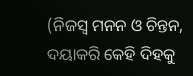(ନିଜସ୍ଵ ମନନ ଓ ଚିନ୍ତନ, ଦୟାକରି କେହି ଦିହକୁ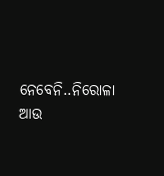ନେବେନି..ନିରୋଳା ଆଉ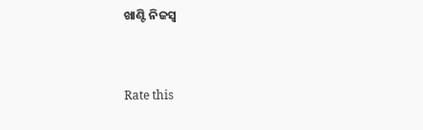ଖାଣ୍ଟି ନିଜସ୍ଵ


Rate this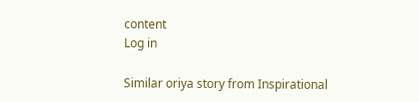content
Log in

Similar oriya story from Inspirational